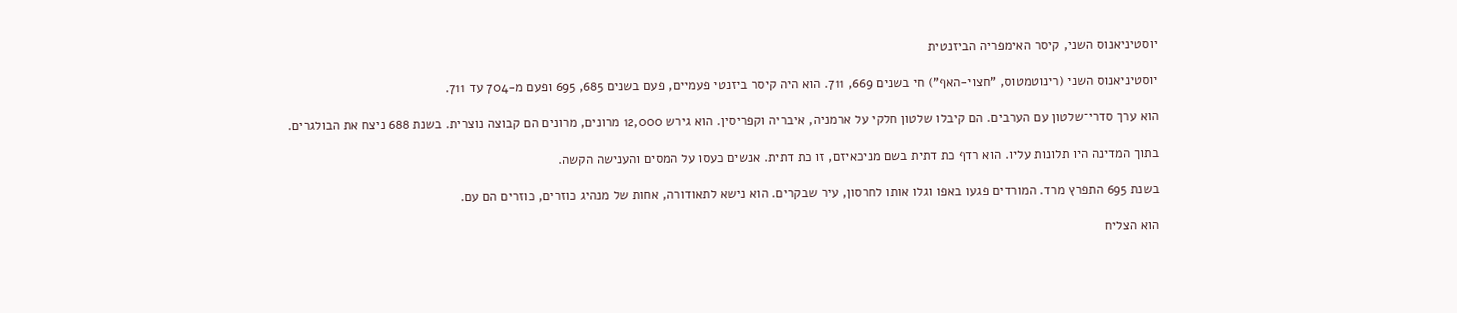יוסטיניאנוס השני, קיסר האימפריה הביזנטית

יוסטיניאנוס השני (רינוטמטוס, "חצוי‑האף") חי בשנים 669, 711. הוא היה קיסר ביזנטי פעמיים, פעם בשנים 685, 695 ופעם מ‑704 עד 711.

הוא ערך סדרי־שלטון עם הערבים. הם קיבלו שלטון חלקי על ארמניה, איבריה וקפריסין. הוא גירש 12,000 מרונים, מרונים הם קבוצה נוצרית. בשנת 688 ניצח את הבולגרים.

בתוך המדינה היו תלונות עליו. הוא רדף כת דתית בשם מניכאיזם, זו כת דתית. אנשים כעסו על המסים והענישה הקשה.

בשנת 695 התפרץ מרד. המורדים פגעו באפו וגלו אותו לחרסון, עיר שבקרים. הוא נישא לתאודורה, אחות של מנהיג כוזרים, כוזרים הם עם.

הוא הצליח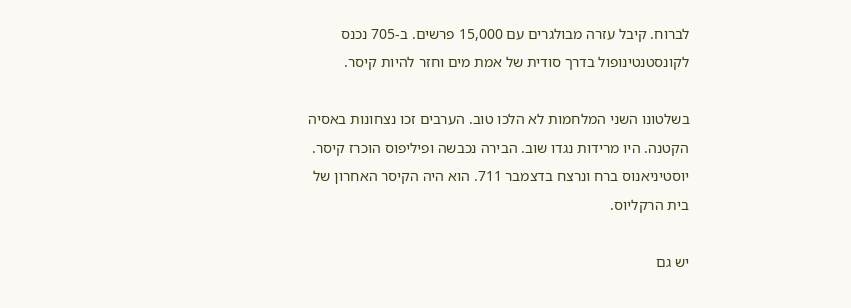לברוח. קיבל עזרה מבולגרים עם 15,000 פרשים. ב-705 נכנס לקונסטנטינופול בדרך סודית של אמת מים וחזר להיות קיסר.

בשלטונו השני המלחמות לא הלכו טוב. הערבים זכו נצחונות באסיה הקטנה. היו מרידות נגדו שוב. הבירה נכבשה ופיליפוס הוכרז קיסר. יוסטיניאנוס ברח ונרצח בדצמבר 711. הוא היה הקיסר האחרון של בית הרקליוס.

יש גם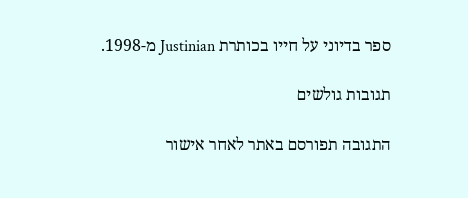ספר בדיוני על חייו בכותרת Justinian מ-1998.

תגובות גולשים

התגובה תפורסם באתר לאחר אישור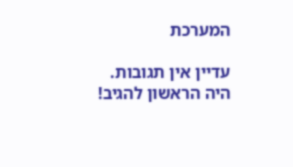המערכת

עדיין אין תגובות. היה הראשון להגיב!